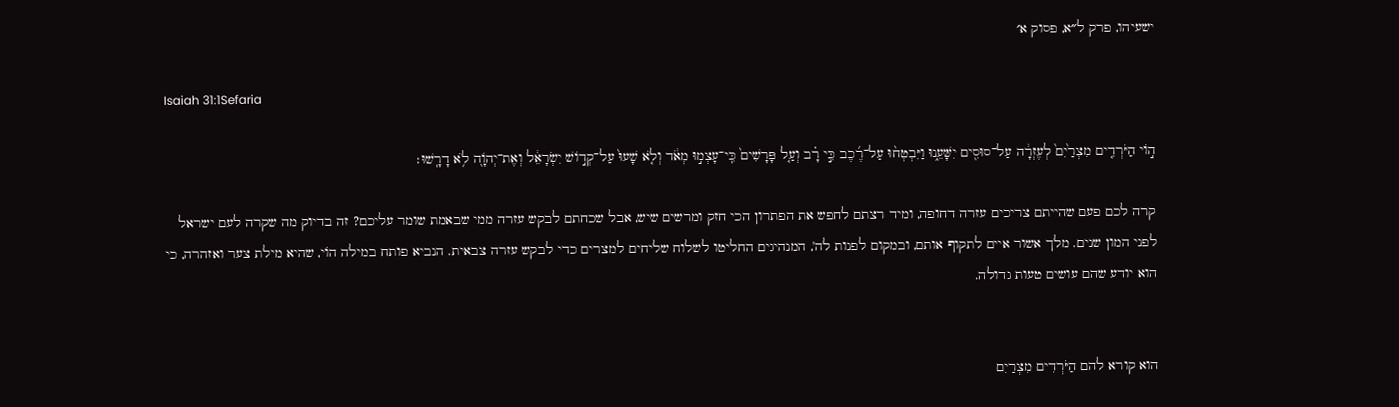ישעיהו, פרק ל״א, פסוק א׳

Isaiah 31:1Sefaria

ה֣וֹי הַיֹּרְדִ֤ים מִצְרַ֙יִם֙ לְעֶזְרָ֔ה עַל־סוּסִ֖ים יִשָּׁעֵ֑נוּ וַיִּבְטְח֨וּ עַל־רֶ֜כֶב כִּ֣י רָ֗ב וְעַ֤ל פָּרָשִׁים֙ כִּֽי־עָצְמ֣וּ מְאֹ֔ד וְלֹ֤א שָׁעוּ֙ עַל־קְד֣וֹשׁ יִשְׂרָאֵ֔ל וְאֶת־יְהֹוָ֖ה לֹ֥א דָרָֽשׁוּ׃

קרה לכם פעם שהייתם צריכים עזרה דחופה, ומיד רצתם לחפש את הפתרון הכי חזק ומרשים שיש, אבל שכחתם לבקש עזרה ממי שבאמת שומר עליכם? זה בדיוק מה שקרה לעם ישראל לפני המון שנים. מלך אשור איים לתקוף אותם, ובמקום לפנות לה', המנהיגים החליטו לשלוח שליחים למצרים כדי לבקש עזרה צבאית. הנביא פותח במילה הוֹי, שהיא מילת צער ואזהרה, כי הוא יודע שהם עושים טעות גדולה.


הוא קורא להם הַיֹּרְדִים מִצְרַיִם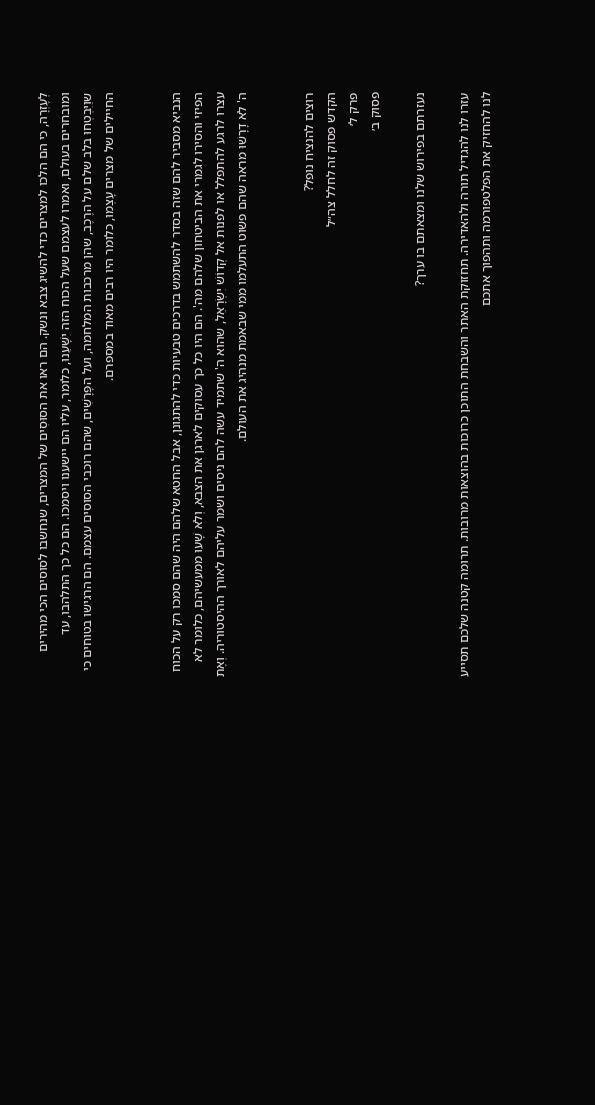לְעֶזְרָה, כי הם הלכו למצרים כדי להשיג צבא ונשק. הם ראו את הסוּסִים של המצרים, שנחשבו לסוסים הכי מהירים ומובחרים בעולם, ואמרו לעצמם שעל הכוח הזה יִשָּׁעֵנוּ, כלומר, עליו הם יישענו ויסמכו. הם כל כך התלהבו, עד שוַיִּבְטְחוּ בלב שלם על הרֶכֶב, שהן מרכבות המלחמה, ועל הפָּרָשִׁים, שהם רוכבי הסוסים עצמם. הם הרגישו בטוחים כי החיילים של מצרים עָצְמוּ, כלומר היו רבים מאוד במספרם.


הנביא מסביר להם שזה בסדר להשתמש בדרכים טבעיות כדי להתגונן, אבל החטא שלהם היה שהם סמכו רק על הכוח הפיזי והסירו לגמרי את הביטחון שלהם מה'. הם היו כל כך עסוקים לארגן את הצבא, וְלֹא שָׁעוּ ממעשיהם, כלומר לא עצרו לרגע להתפלל או לפנות אל קְדוֹשׁ יִשְׂרָאֵל, שהוא ה' שתמיד עשה להם ניסים ושמר עליהם לאורך ההיסטוריה. וְאֶת ה' לֹא דָרָשׁוּ מראה שהם פשוט התעלמו ממי שבאמת מנהיג את העולם.


רוצים להנציח נופל?
הקדש פסוק זה לחלל צה״ל
פרק ל׳
פסוק ב׳

נעזרתם בפירוש שלנו ומצאתם בו ערך?

עזרו לנו להגדיל תורה ולהאדירה. תחזוקת האתר והשבחת התוכן כרוכות בהוצאות מרובות. תרומה קטנה שלכם תסייע לנו להחזיק את הפלטפורמה ותהפוך אתכם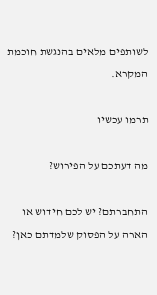לשותפים מלאים בהנגשת חוכמת המקרא.

תרמו עכשיו

מה דעתכם על הפירוש?

התחברתם? יש לכם חידוש או הארה על הפסוק שלמדתם כאן?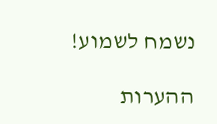נשמח לשמוע!

ההערות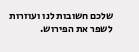שלכם חשובות לנו ועוזרות לשפר את הפירוש.